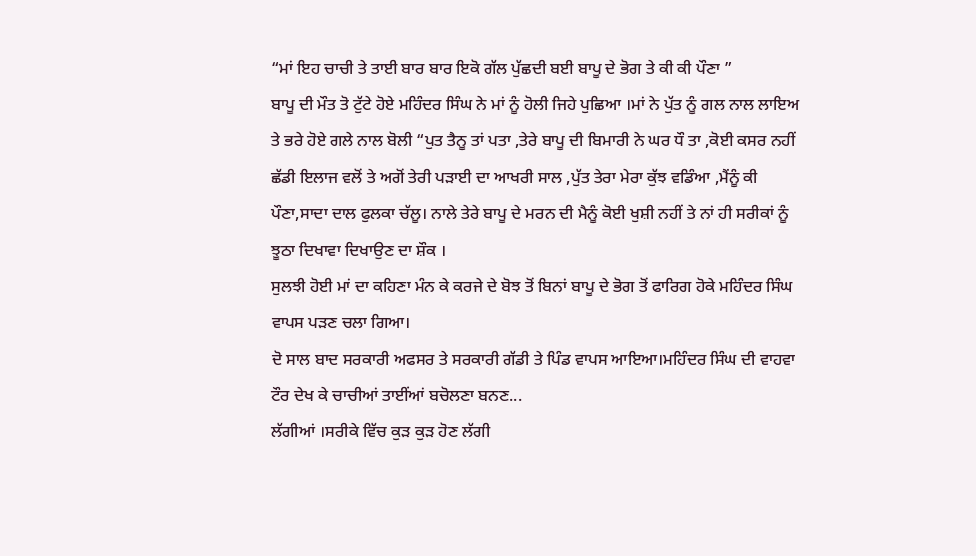“ਮਾਂ ਇਹ ਚਾਚੀ ਤੇ ਤਾਈ ਬਾਰ ਬਾਰ ਇਕੋ ਗੱਲ ਪੁੱਛਦੀ ਬਈ ਬਾਪੂ ਦੇ ਭੋਗ ਤੇ ਕੀ ਕੀ ਪੌਣਾ ”
ਬਾਪੂ ਦੀ ਮੌਤ ਤੋ ਟੁੱਟੇ ਹੋਏ ਮਹਿੰਦਰ ਸਿੰਘ ਨੇ ਮਾਂ ਨੂੰ ਹੋਲੀ ਜਿਹੇ ਪੁਛਿਆ ।ਮਾਂ ਨੇ ਪੁੱਤ ਨੂੰ ਗਲ ਨਾਲ ਲਾਇਅ ਤੇ ਭਰੇ ਹੋਏ ਗਲੇ ਨਾਲ ਬੋਲੀ “ਪੁਤ ਤੈਨੂ ਤਾਂ ਪਤਾ ,ਤੇਰੇ ਬਾਪੂ ਦੀ ਬਿਮਾਰੀ ਨੇ ਘਰ ਧੌ ਤਾ ,ਕੋਈ ਕਸਰ ਨਹੀਂ ਛੱਡੀ ਇਲਾਜ ਵਲੋਂ ਤੇ ਅਗੋਂ ਤੇਰੀ ਪੜਾਈ ਦਾ ਆਖਰੀ ਸਾਲ ,ਪੁੱਤ ਤੇਰਾ ਮੇਰਾ ਕੁੱਝ ਵਡਿੰਆ ,ਮੈਂਨੂੰ ਕੀ ਪੌਣਾ,ਸਾਦਾ ਦਾਲ ਫੁਲਕਾ ਚੱਲੂ। ਨਾਲੇ ਤੇਰੇ ਬਾਪੂ ਦੇ ਮਰਨ ਦੀ ਮੈਨੂੰ ਕੋਈ ਖੁਸ਼ੀ ਨਹੀਂ ਤੇ ਨਾਂ ਹੀ ਸਰੀਕਾਂ ਨੂੰ ਝੂਠਾ ਦਿਖਾਵਾ ਦਿਖਾਉਣ ਦਾ ਸ਼ੌਕ ।
ਸੁਲਝੀ ਹੋਈ ਮਾਂ ਦਾ ਕਹਿਣਾ ਮੰਨ ਕੇ ਕਰਜੇ ਦੇ ਬੋਝ ਤੋਂ ਬਿਨਾਂ ਬਾਪੂ ਦੇ ਭੋਗ ਤੋਂ ਫਾਰਿਗ ਹੋਕੇ ਮਹਿੰਦਰ ਸਿੰਘ ਵਾਪਸ ਪੜਣ ਚਲਾ ਗਿਆ।
ਦੋ ਸਾਲ ਬਾਦ ਸਰਕਾਰੀ ਅਫਸਰ ਤੇ ਸਰਕਾਰੀ ਗੱਡੀ ਤੇ ਪਿੰਡ ਵਾਪਸ ਆਇਆ।ਮਹਿੰਦਰ ਸਿੰਘ ਦੀ ਵਾਹਵਾ ਟੌਰ ਦੇਖ ਕੇ ਚਾਚੀਆਂ ਤਾਈਂਆਂ ਬਚੋਲਣਾ ਬਨਣ...
ਲੱਗੀਆਂ ।ਸਰੀਕੇ ਵਿੱਚ ਕੁੜ ਕੁੜ ਹੋਣ ਲੱਗੀ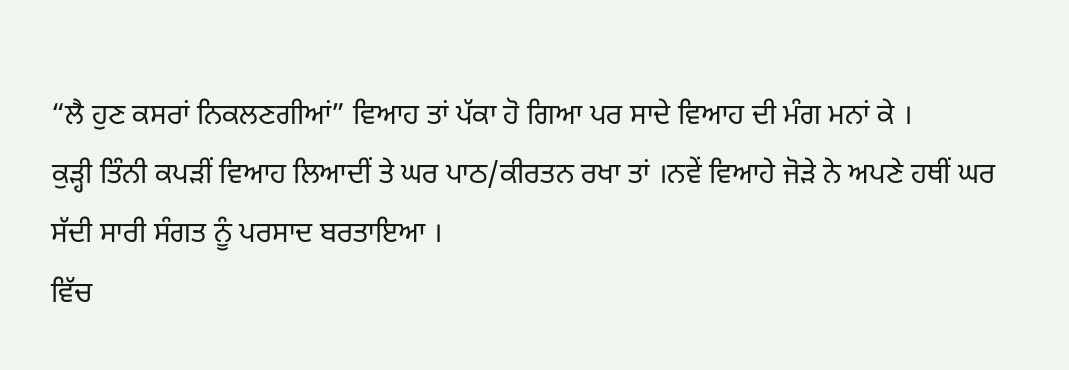“ਲੈ ਹੁਣ ਕਸਰਾਂ ਨਿਕਲਣਗੀਆਂ” ਵਿਆਹ ਤਾਂ ਪੱਕਾ ਹੋ ਗਿਆ ਪਰ ਸਾਦੇ ਵਿਆਹ ਦੀ ਮੰਗ ਮਨਾਂ ਕੇ ।
ਕੁੜ੍ਹੀ ਤਿੰਨੀ ਕਪੜੀਂ ਵਿਆਹ ਲਿਆਦੀਂ ਤੇ ਘਰ ਪਾਠ/ਕੀਰਤਨ ਰਖਾ ਤਾਂ ।ਨਵੇਂ ਵਿਆਹੇ ਜੋੜੇ ਨੇ ਅਪਣੇ ਹਥੀਂ ਘਰ ਸੱਦੀ ਸਾਰੀ ਸੰਗਤ ਨੂੰ ਪਰਸਾਦ ਬਰਤਾਇਆ ।
ਵਿੱਚ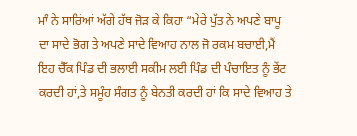ਮਾੰ ਨੇ ਸਾਰਿਂਆਂ ਅੱਗੇ ਹੱਥ ਜੋੜ ਕੇ ਕਿਹਾ “ਮੇਰੇ ਪੁੱਤ ਨੇ ਅਪਣੇ ਬਾਪੂ ਦਾ ਸਾਦੇ ਭੋਗ ਤੇ ਅਪਣੇ ਸਾਦੇ ਵਿਆਹ ਨਾਲ ਜੋ ਰਕਮ ਬਚਾਈ,ਮੈਂ ਇਹ ਚੈੱਕ ਪਿੰਡ ਦੀ ਭਲਾਈ ਸਕੀਮ ਲਈ ਪਿੰਡ ਦੀ ਪੰਚਾਇਤ ਨੂੰ ਭੇਂਟ ਕਰਦੀ ਹਾਂ,ਤੇ ਸਮੂੰਹ ਸੰਗਤ ਨੂੰ ਬੇਨਤੀ ਕਰਦੀ ਹਾਂ ਕਿ ਸਾਦੇ ਵਿਆਹ ਤੇ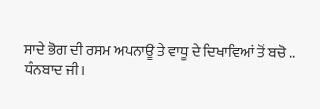ਸਾਦੇ ਭੋਗ ਦੀ ਰਸਮ ਅਪਨਾਊ ਤੇ ਵਾਧੂ ਦੇ ਦਿਖਾਵਿਆਂ ਤੋਂ ਬਚੋ ..
ਧੰਨਬਾਦ ਜੀ।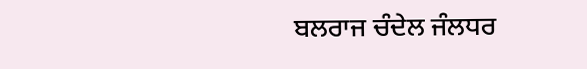ਬਲਰਾਜ ਚੰਦੇਲ ਜੰਲਧਰ